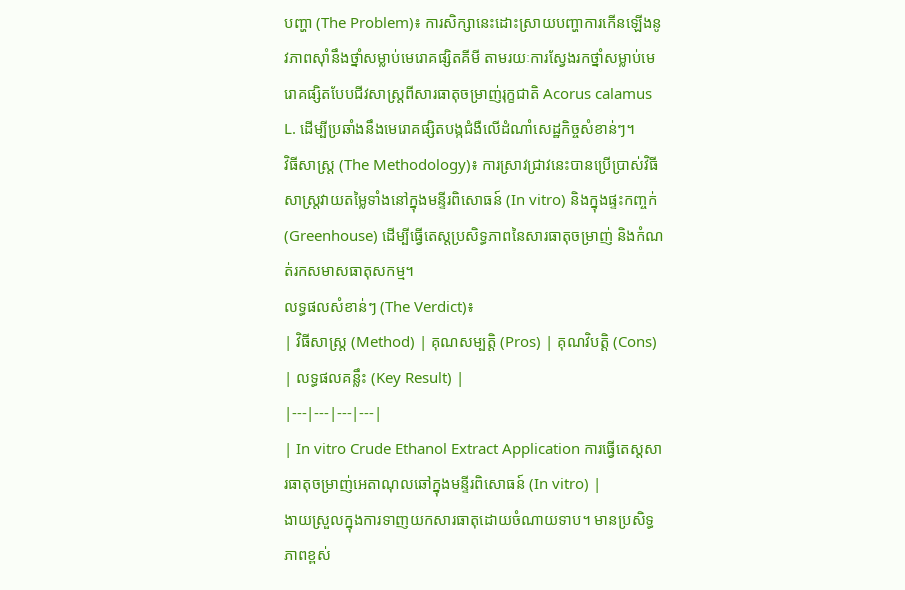បញ្ហា (The Problem)៖ ការសិក្សានេះដោះស្រាយបញ្ហាការកើនឡើងនូវភាពស៊ាំនឹងថ្នាំសម្លាប់មេរោគផ្សិតគីមី តាមរយៈការស្វែងរកថ្នាំសម្លាប់មេរោគផ្សិតបែបជីវសាស្ត្រពីសារធាតុចម្រាញ់រុក្ខជាតិ Acorus calamus L. ដើម្បីប្រឆាំងនឹងមេរោគផ្សិតបង្កជំងឺលើដំណាំសេដ្ឋកិច្ចសំខាន់ៗ។
វិធីសាស្ត្រ (The Methodology)៖ ការស្រាវជ្រាវនេះបានប្រើប្រាស់វិធីសាស្ត្រវាយតម្លៃទាំងនៅក្នុងមន្ទីរពិសោធន៍ (In vitro) និងក្នុងផ្ទះកញ្ចក់ (Greenhouse) ដើម្បីធ្វើតេស្តប្រសិទ្ធភាពនៃសារធាតុចម្រាញ់ និងកំណត់រកសមាសធាតុសកម្ម។
លទ្ធផលសំខាន់ៗ (The Verdict)៖
| វិធីសាស្ត្រ (Method) | គុណសម្បត្តិ (Pros) | គុណវិបត្តិ (Cons) | លទ្ធផលគន្លឹះ (Key Result) |
|---|---|---|---|
| In vitro Crude Ethanol Extract Application ការធ្វើតេស្តសារធាតុចម្រាញ់អេតាណុលឆៅក្នុងមន្ទីរពិសោធន៍ (In vitro) |
ងាយស្រួលក្នុងការទាញយកសារធាតុដោយចំណាយទាប។ មានប្រសិទ្ធភាពខ្ពស់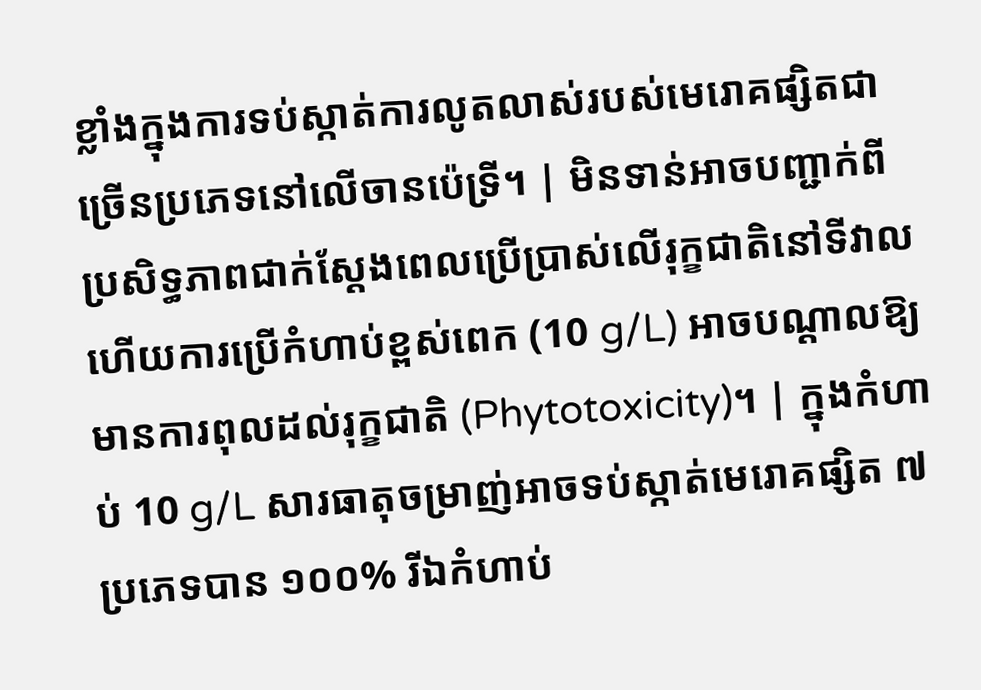ខ្លាំងក្នុងការទប់ស្កាត់ការលូតលាស់របស់មេរោគផ្សិតជាច្រើនប្រភេទនៅលើចានប៉េទ្រី។ | មិនទាន់អាចបញ្ជាក់ពីប្រសិទ្ធភាពជាក់ស្តែងពេលប្រើប្រាស់លើរុក្ខជាតិនៅទីវាល ហើយការប្រើកំហាប់ខ្ពស់ពេក (10 g/L) អាចបណ្តាលឱ្យមានការពុលដល់រុក្ខជាតិ (Phytotoxicity)។ | ក្នុងកំហាប់ 10 g/L សារធាតុចម្រាញ់អាចទប់ស្កាត់មេរោគផ្សិត ៧ ប្រភេទបាន ១០០% រីឯកំហាប់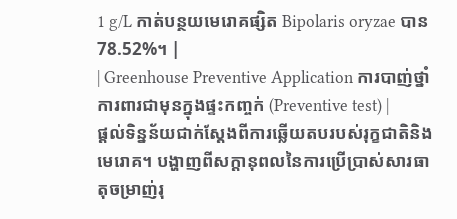1 g/L កាត់បន្ថយមេរោគផ្សិត Bipolaris oryzae បាន 78.52%។ |
| Greenhouse Preventive Application ការបាញ់ថ្នាំការពារជាមុនក្នុងផ្ទះកញ្ចក់ (Preventive test) |
ផ្តល់ទិន្នន័យជាក់ស្តែងពីការឆ្លើយតបរបស់រុក្ខជាតិនិងមេរោគ។ បង្ហាញពីសក្តានុពលនៃការប្រើប្រាស់សារធាតុចម្រាញ់រុ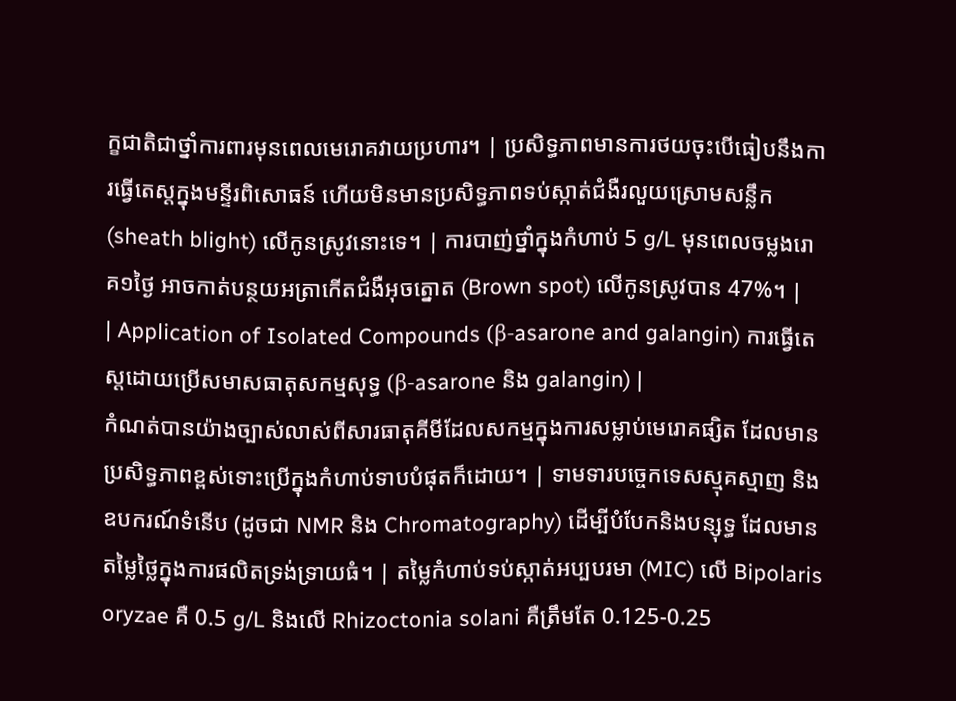ក្ខជាតិជាថ្នាំការពារមុនពេលមេរោគវាយប្រហារ។ | ប្រសិទ្ធភាពមានការថយចុះបើធៀបនឹងការធ្វើតេស្តក្នុងមន្ទីរពិសោធន៍ ហើយមិនមានប្រសិទ្ធភាពទប់ស្កាត់ជំងឺរលួយស្រោមសន្លឹក (sheath blight) លើកូនស្រូវនោះទេ។ | ការបាញ់ថ្នាំក្នុងកំហាប់ 5 g/L មុនពេលចម្លងរោគ១ថ្ងៃ អាចកាត់បន្ថយអត្រាកើតជំងឺអុចត្នោត (Brown spot) លើកូនស្រូវបាន 47%។ |
| Application of Isolated Compounds (β-asarone and galangin) ការធ្វើតេស្តដោយប្រើសមាសធាតុសកម្មសុទ្ធ (β-asarone និង galangin) |
កំណត់បានយ៉ាងច្បាស់លាស់ពីសារធាតុគីមីដែលសកម្មក្នុងការសម្លាប់មេរោគផ្សិត ដែលមានប្រសិទ្ធភាពខ្ពស់ទោះប្រើក្នុងកំហាប់ទាបបំផុតក៏ដោយ។ | ទាមទារបច្ចេកទេសស្មុគស្មាញ និងឧបករណ៍ទំនើប (ដូចជា NMR និង Chromatography) ដើម្បីបំបែកនិងបន្សុទ្ធ ដែលមានតម្លៃថ្លៃក្នុងការផលិតទ្រង់ទ្រាយធំ។ | តម្លៃកំហាប់ទប់ស្កាត់អប្បបរមា (MIC) លើ Bipolaris oryzae គឺ 0.5 g/L និងលើ Rhizoctonia solani គឺត្រឹមតែ 0.125-0.25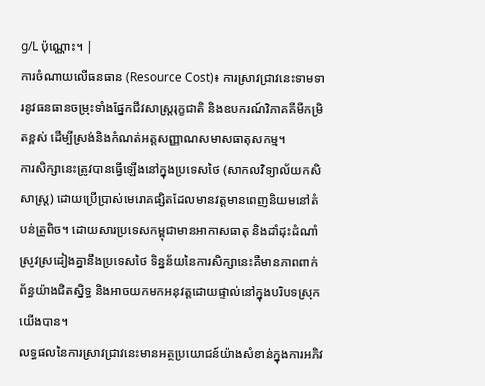g/L ប៉ុណ្ណោះ។ |
ការចំណាយលើធនធាន (Resource Cost)៖ ការស្រាវជ្រាវនេះទាមទារនូវធនធានចម្រុះទាំងផ្នែកជីវសាស្ត្ររុក្ខជាតិ និងឧបករណ៍វិភាគគីមីកម្រិតខ្ពស់ ដើម្បីស្រង់និងកំណត់អត្តសញ្ញាណសមាសធាតុសកម្ម។
ការសិក្សានេះត្រូវបានធ្វើឡើងនៅក្នុងប្រទេសថៃ (សាកលវិទ្យាល័យកសិសាស្រ្ត) ដោយប្រើប្រាស់មេរោគផ្សិតដែលមានវត្តមានពេញនិយមនៅតំបន់ត្រូពិច។ ដោយសារប្រទេសកម្ពុជាមានអាកាសធាតុ និងដាំដុះដំណាំស្រូវស្រដៀងគ្នានឹងប្រទេសថៃ ទិន្នន័យនៃការសិក្សានេះគឺមានភាពពាក់ព័ន្ធយ៉ាងជិតស្និទ្ធ និងអាចយកមកអនុវត្តដោយផ្ទាល់នៅក្នុងបរិបទស្រុកយើងបាន។
លទ្ធផលនៃការស្រាវជ្រាវនេះមានអត្ថប្រយោជន៍យ៉ាងសំខាន់ក្នុងការអភិវ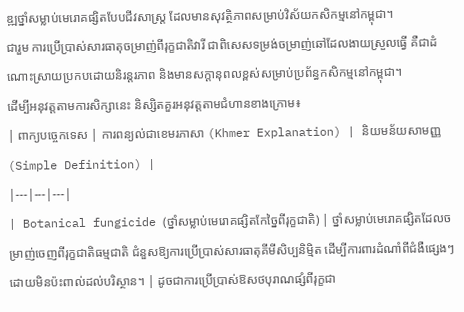ឌ្ឍថ្នាំសម្លាប់មេរោគផ្សិតបែបជីវសាស្ត្រ ដែលមានសុវត្ថិភាពសម្រាប់វិស័យកសិកម្មនៅកម្ពុជា។
ជារួម ការប្រើប្រាស់សារធាតុចម្រាញ់ពីរុក្ខជាតិវារី ជាពិសេសទម្រង់ចម្រាញ់ឆៅដែលងាយស្រួលធ្វើ គឺជាដំណោះស្រាយប្រកបដោយនិរន្តរភាព និងមានសក្តានុពលខ្ពស់សម្រាប់ប្រព័ន្ធកសិកម្មនៅកម្ពុជា។
ដើម្បីអនុវត្តតាមការសិក្សានេះ និស្សិតគួរអនុវត្តតាមជំហានខាងក្រោម៖
| ពាក្យបច្ចេកទេស | ការពន្យល់ជាខេមរភាសា (Khmer Explanation) | និយមន័យសាមញ្ញ (Simple Definition) |
|---|---|---|
| Botanical fungicide (ថ្នាំសម្លាប់មេរោគផ្សិតកែច្នៃពីរុក្ខជាតិ) | ថ្នាំសម្លាប់មេរោគផ្សិតដែលចម្រាញ់ចេញពីរុក្ខជាតិធម្មជាតិ ជំនួសឱ្យការប្រើប្រាស់សារធាតុគីមីសិប្បនិម្មិត ដើម្បីការពារដំណាំពីជំងឺផ្សេងៗដោយមិនប៉ះពាល់ដល់បរិស្ថាន។ | ដូចជាការប្រើប្រាស់ឱសថបុរាណផ្សំពីរុក្ខជា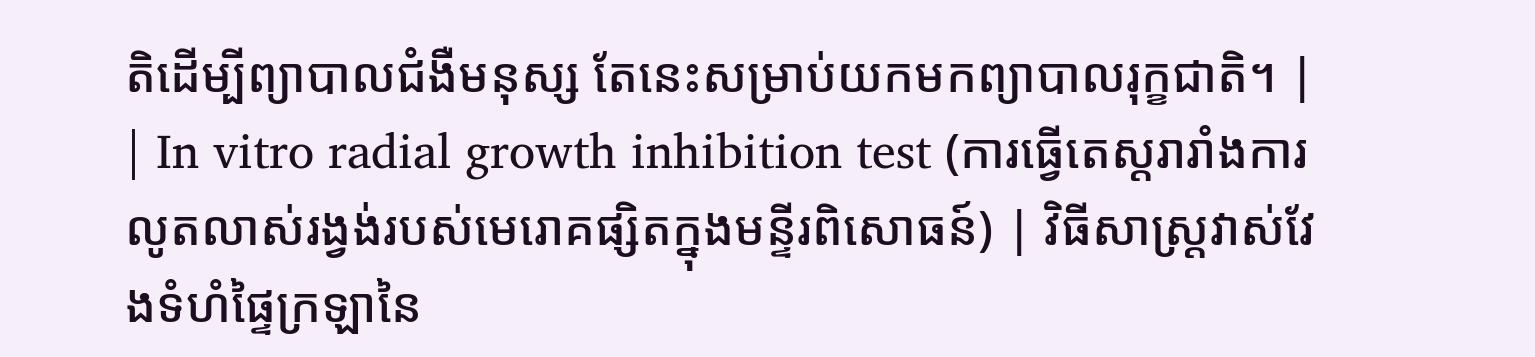តិដើម្បីព្យាបាលជំងឺមនុស្ស តែនេះសម្រាប់យកមកព្យាបាលរុក្ខជាតិ។ |
| In vitro radial growth inhibition test (ការធ្វើតេស្តរារាំងការលូតលាស់រង្វង់របស់មេរោគផ្សិតក្នុងមន្ទីរពិសោធន៍) | វិធីសាស្ត្រវាស់វែងទំហំផ្ទៃក្រឡានៃ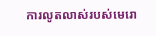ការលូតលាស់របស់មេរោ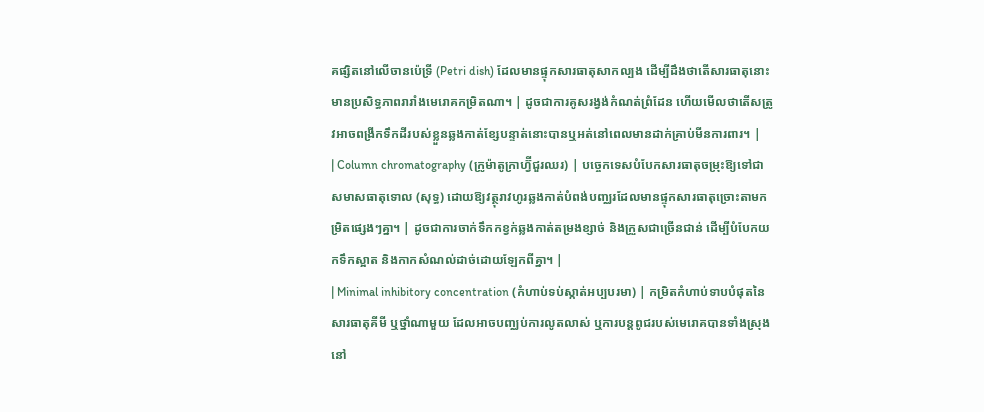គផ្សិតនៅលើចានប៉េទ្រី (Petri dish) ដែលមានផ្ទុកសារធាតុសាកល្បង ដើម្បីដឹងថាតើសារធាតុនោះមានប្រសិទ្ធភាពរារាំងមេរោគកម្រិតណា។ | ដូចជាការគូសរង្វង់កំណត់ព្រំដែន ហើយមើលថាតើសត្រូវអាចពង្រីកទឹកដីរបស់ខ្លួនឆ្លងកាត់ខ្សែបន្ទាត់នោះបានឬអត់នៅពេលមានដាក់គ្រាប់មីនការពារ។ |
| Column chromatography (ក្រូម៉ាតូក្រាហ្វ៊ីជួរឈរ) | បច្ចេកទេសបំបែកសារធាតុចម្រុះឱ្យទៅជាសមាសធាតុទោល (សុទ្ធ) ដោយឱ្យវត្ថុរាវហូរឆ្លងកាត់បំពង់បញ្ឈរដែលមានផ្ទុកសារធាតុច្រោះតាមកម្រិតផ្សេងៗគ្នា។ | ដូចជាការចាក់ទឹកកខ្វក់ឆ្លងកាត់តម្រងខ្សាច់ និងក្រួសជាច្រើនជាន់ ដើម្បីបំបែកយកទឹកស្អាត និងកាកសំណល់ដាច់ដោយឡែកពីគ្នា។ |
| Minimal inhibitory concentration (កំហាប់ទប់ស្កាត់អប្បបរមា) | កម្រិតកំហាប់ទាបបំផុតនៃសារធាតុគីមី ឬថ្នាំណាមួយ ដែលអាចបញ្ឈប់ការលូតលាស់ ឬការបន្តពូជរបស់មេរោគបានទាំងស្រុងនៅ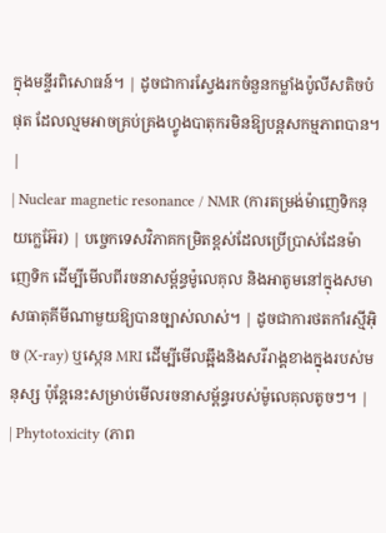ក្នុងមន្ទីរពិសោធន៍។ | ដូចជាការស្វែងរកចំនួនកម្លាំងប៉ូលីសតិចបំផុត ដែលល្មមអាចគ្រប់គ្រងហ្វូងបាតុករមិនឱ្យបន្តសកម្មភាពបាន។ |
| Nuclear magnetic resonance / NMR (ការតម្រង់ម៉ាញេទិកនុយក្លេអ៊ែរ) | បច្ចេកទេសវិភាគកម្រិតខ្ពស់ដែលប្រើប្រាស់ដែនម៉ាញេទិក ដើម្បីមើលពីរចនាសម្ព័ន្ធម៉ូលេគុល និងអាតូមនៅក្នុងសមាសធាតុគីមីណាមួយឱ្យបានច្បាស់លាស់។ | ដូចជាការថតកាំរស្មីអ៊ិច (X-ray) ឬស្កេន MRI ដើម្បីមើលឆ្អឹងនិងសរីរាង្គខាងក្នុងរបស់មនុស្ស ប៉ុន្តែនេះសម្រាប់មើលរចនាសម្ព័ន្ធរបស់ម៉ូលេគុលតូចៗ។ |
| Phytotoxicity (ភាព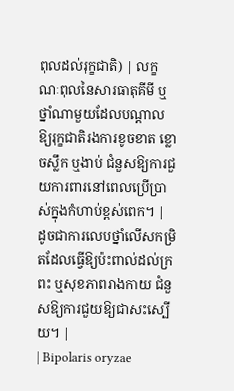ពុលដល់រុក្ខជាតិ) | លក្ខណៈពុលនៃសារធាតុគីមី ឬថ្នាំណាមួយដែលបណ្តាលឱ្យរុក្ខជាតិរងការខូចខាត ខ្លោចស្លឹក ឬងាប់ ជំនួសឱ្យការជួយការពារនៅពេលប្រើប្រាស់ក្នុងកំហាប់ខ្ពស់ពេក។ | ដូចជាការលេបថ្នាំលើសកម្រិតដែលធ្វើឱ្យប៉ះពាល់ដល់ក្រពះ ឬសុខភាពរាងកាយ ជំនួសឱ្យការជួយឱ្យជាសះស្បើយ។ |
| Bipolaris oryzae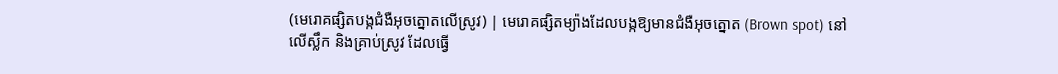(មេរោគផ្សិតបង្កជំងឺអុចត្នោតលើស្រូវ) | មេរោគផ្សិតម្យ៉ាងដែលបង្កឱ្យមានជំងឺអុចត្នោត (Brown spot) នៅលើស្លឹក និងគ្រាប់ស្រូវ ដែលធ្វើ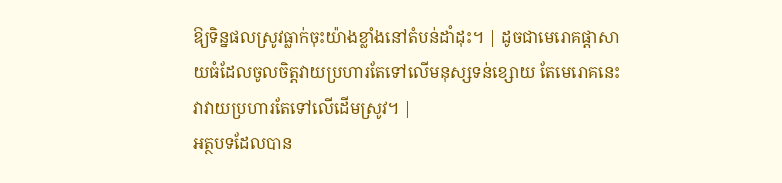ឱ្យទិន្នផលស្រូវធ្លាក់ចុះយ៉ាងខ្លាំងនៅតំបន់ដាំដុះ។ | ដូចជាមេរោគផ្តាសាយធំដែលចូលចិត្តវាយប្រហារតែទៅលើមនុស្សទន់ខ្សោយ តែមេរោគនេះវាវាយប្រហារតែទៅលើដើមស្រូវ។ |
អត្ថបទដែលបាន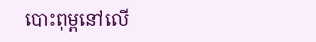បោះពុម្ពនៅលើ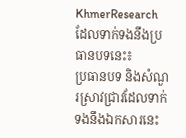KhmerResearch ដែលទាក់ទងនឹងប្រធានបទនេះ៖
ប្រធានបទ និងសំណួរស្រាវជ្រាវដែលទាក់ទងនឹងឯកសារនេះ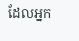ដែលអ្នក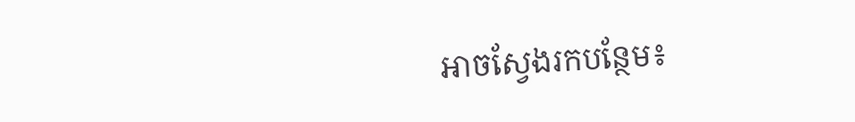អាចស្វែងរកបន្ថែម៖